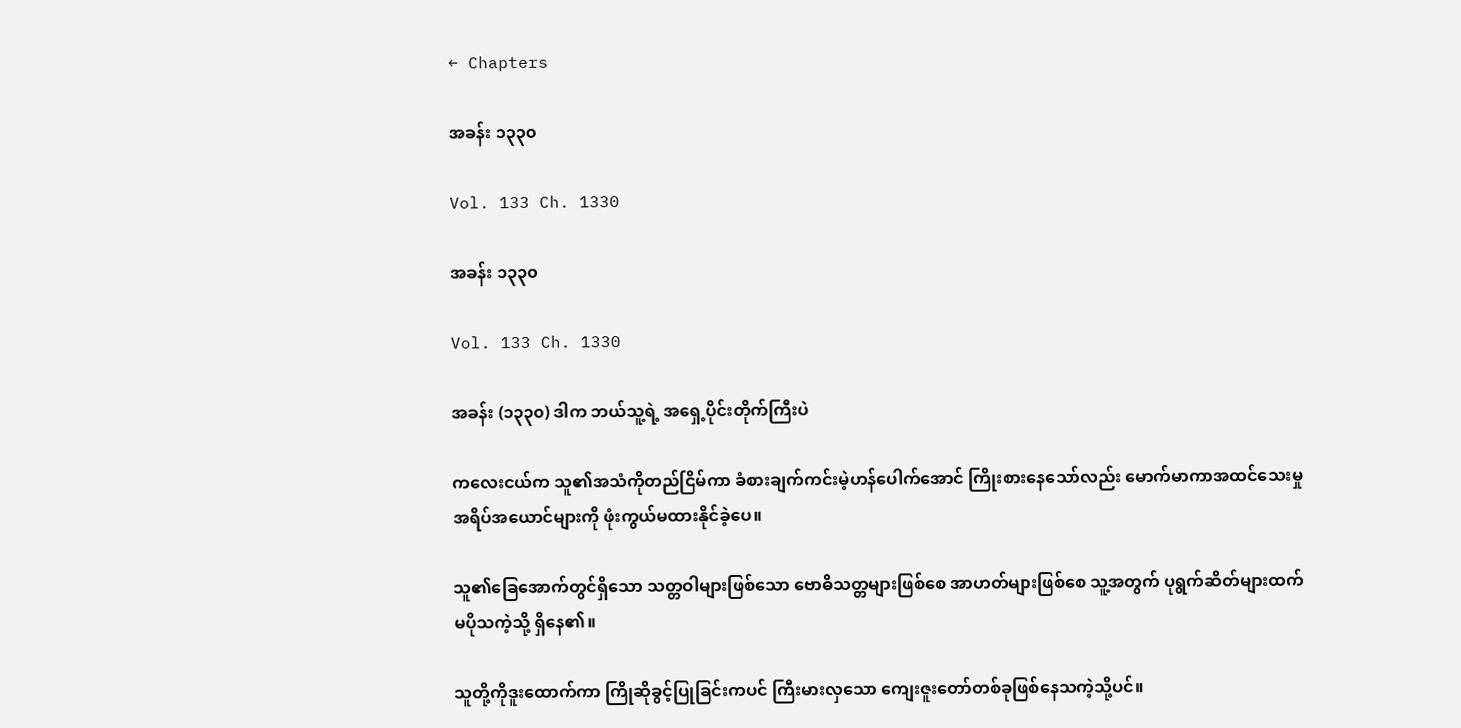← Chapters

အခန်း ၁၃၃၀

Vol. 133 Ch. 1330

အခန်း ၁၃၃၀

Vol. 133 Ch. 1330

အခန်း (၁၃၃၀) ဒါက ဘယ်သူ့ရဲ့ အရှေ့ပိုင်းတိုက်ကြီးပဲ

ကလေးငယ်က သူ၏အသံကိုတည်ငြိမ်ကာ ခံစားချက်ကင်းမဲ့ဟန်ပေါက်အောင် ကြိုးစားနေသော်လည်း မောက်မာကာအထင်သေးမှု အရိပ်အယောင်များကို ဖုံးကွယ်မထားနိုင်ခဲ့ပေ။

သူ၏ခြေအောက်တွင်ရှိသော သတ္တဝါများဖြစ်သော ဗောဓိသတ္တများဖြစ်စေ အာဟတ်များဖြစ်စေ သူ့အတွက် ပုရွက်ဆိတ်များထက် မပိုသကဲ့သို့ ရှိနေ၏။

သူတို့ကိုဒူးထောက်ကာ ကြိုဆိုခွင့်ပြုခြင်းကပင် ကြီးမားလှသော ကျေးဇူးတော်တစ်ခုဖြစ်နေသကဲ့သို့ပင်။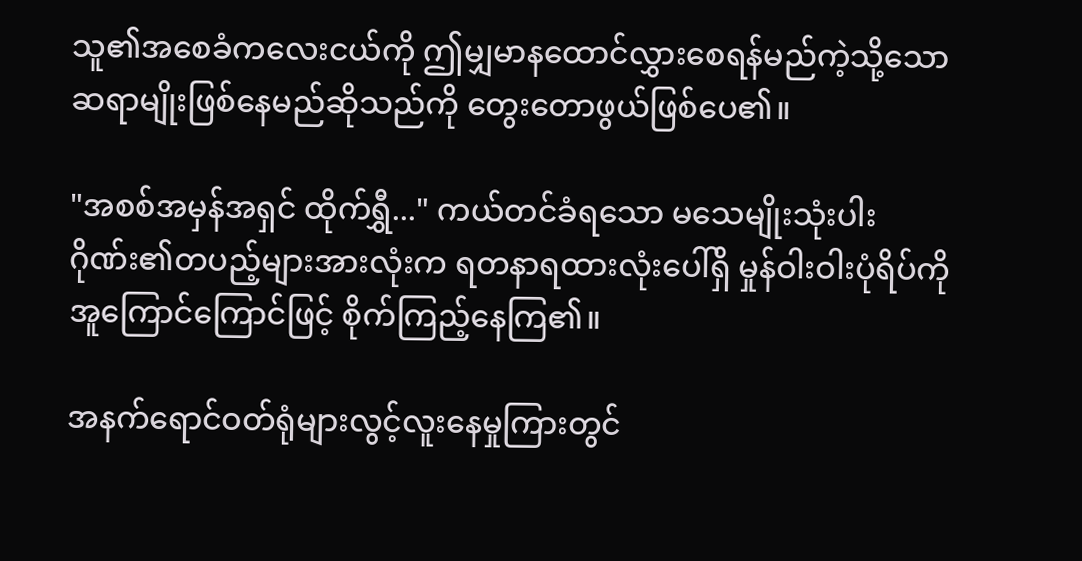သူ၏အစေခံကလေးငယ်ကို ဤမျှမာနထောင်လွှားစေရန်မည်ကဲ့သို့သော ဆရာမျိုးဖြစ်နေမည်ဆိုသည်ကို တွေးတောဖွယ်ဖြစ်ပေ၏။

"အစစ်အမှန်အရှင် ထိုက်ရွှီ..." ကယ်တင်ခံရသော မသေမျိုးသုံးပါးဂိုဏ်း၏တပည့်များအားလုံးက ရတနာရထားလုံးပေါ်ရှိ မှုန်ဝါးဝါးပုံရိပ်ကို အူကြောင်ကြောင်ဖြင့် စိုက်ကြည့်နေကြ၏။

အနက်ရောင်ဝတ်ရုံများလွင့်လူးနေမှုကြားတွင်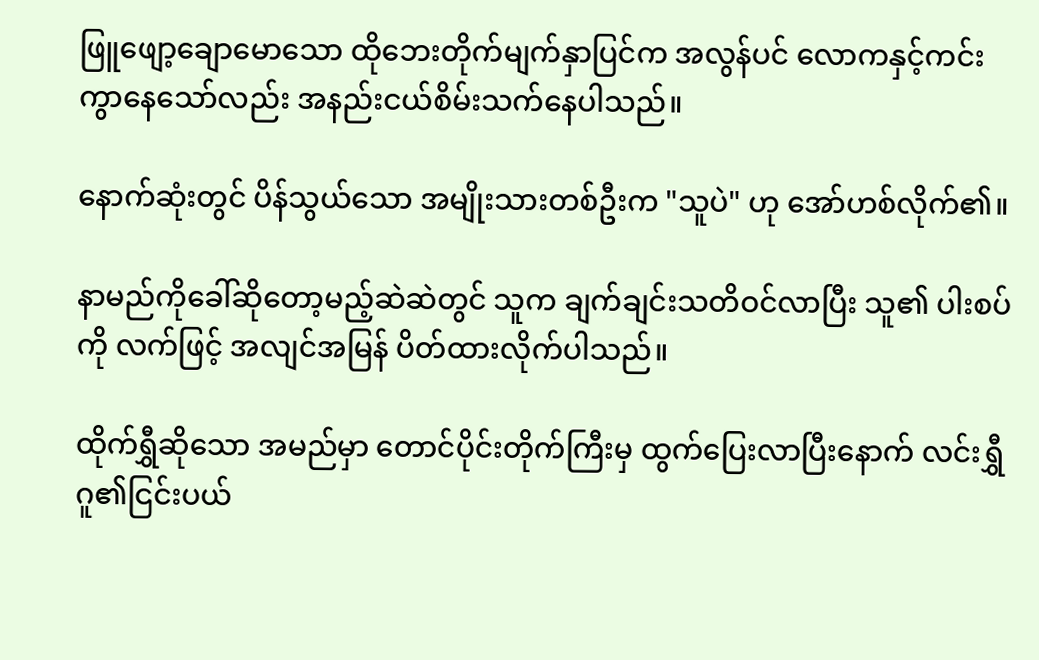ဖြူဖျော့ချောမောသော ထိုဘေးတိုက်မျက်နှာပြင်က အလွန်ပင် လောကနှင့်ကင်းကွာနေသော်လည်း အနည်းငယ်စိမ်းသက်နေပါသည်။

နောက်ဆုံးတွင် ပိန်သွယ်သော အမျိုးသားတစ်ဦးက "သူပဲ" ဟု အော်ဟစ်လိုက်၏။

နာမည်ကိုခေါ်ဆိုတော့မည့်ဆဲဆဲတွင် သူက ချက်ချင်းသတိဝင်လာပြီး သူ၏ ပါးစပ်ကို လက်ဖြင့် အလျင်အမြန် ပိတ်ထားလိုက်ပါသည်။

ထိုက်ရွှီဆိုသော အမည်မှာ တောင်ပိုင်းတိုက်ကြီးမှ ထွက်ပြေးလာပြီးနောက် လင်းရွှီဂူ၏ငြင်းပယ်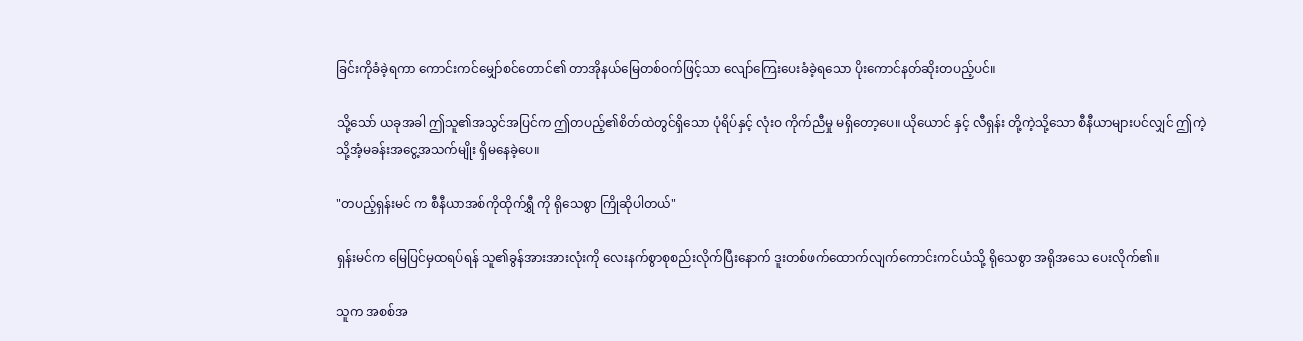ခြင်းကိုခံခဲ့ရကာ ကောင်းကင်မျှော်စင်တောင်၏ တာအိုနယ်မြေတစ်ဝက်ဖြင့်သာ လျော်ကြေးပေးခံခဲ့ရသော ပိုးကောင်နတ်ဆိုးတပည့်ပင်။

သို့သော် ယခုအခါ ဤသူ၏အသွင်အပြင်က ဤတပည့်၏စိတ်ထဲတွင်ရှိသော ပုံရိပ်နှင့် လုံးဝ ကိုက်ညီမှု မရှိတော့ပေ။ ယိုယောင် နှင့် လီရှန်း တို့ကဲ့သို့သော စီနီယာများပင်လျှင် ဤကဲ့သို့အံ့မခန်းအငွေ့အသက်မျိုး ရှိမနေခဲ့ပေ။

"တပည့်ရှန်းမင် က စီနီယာအစ်ကိုထိုက်ရွှီ ကို ရိုသေစွာ ကြိုဆိုပါတယ်"

ရှန်းမင်က မြေပြင်မှထရပ်ရန် သူ၏ခွန်အားအားလုံးကို လေးနက်စွာစုစည်းလိုက်ပြီးနောက် ဒူးတစ်ဖက်ထောက်လျက်ကောင်းကင်ယံသို့ ရိုသေစွာ အရိုအသေ ပေးလိုက်၏။

သူက အစစ်အ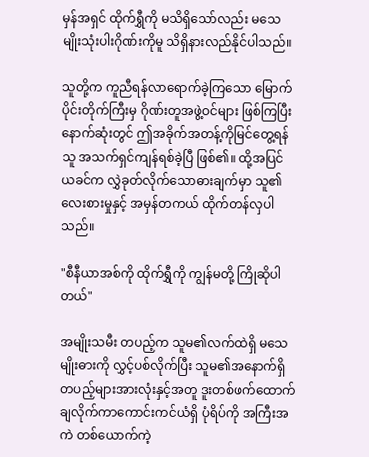မှန်အရှင် ထိုက်ရွှီကို မသိရှိသော်လည်း မသေမျိုးသုံးပါးဂိုဏ်းကိုမူ သိရှိနားလည်နိုင်ပါသည်။

သူတို့က ကူညီရန်လာရောက်ခဲ့ကြသော မြောက်ပိုင်းတိုက်ကြီးမှ ဂိုဏ်းတူအဖွဲ့ဝင်များ ဖြစ်ကြပြီး နောက်ဆုံးတွင် ဤအခိုက်အတန့်ကိုမြင်တွေ့ရန် သူ အသက်ရှင်ကျန်ရစ်ခဲ့ပြီ ဖြစ်၏။ ထို့အပြင် ယခင်က လွှဲခုတ်လိုက်သောဓားချက်မှာ သူ၏လေးစားမှုနှင့် အမှန်တကယ် ထိုက်တန်လှပါသည်။

"စီနီယာအစ်ကို ထိုက်ရွှီကို ကျွန်မတို့ ကြိုဆိုပါတယ်"

အမျိုးသမီး တပည့်က သူမ၏လက်ထဲရှိ မသေမျိုးဓားကို လွှင့်ပစ်လိုက်ပြီး သူမ၏အနောက်ရှိ တပည့်များအားလုံးနှင့်အတူ ဒူးတစ်ဖက်ထောက်ချလိုက်ကာကောင်းကင်ယံရှိ ပုံရိပ်ကို အကြီးအကဲ တစ်ယောက်ကဲ့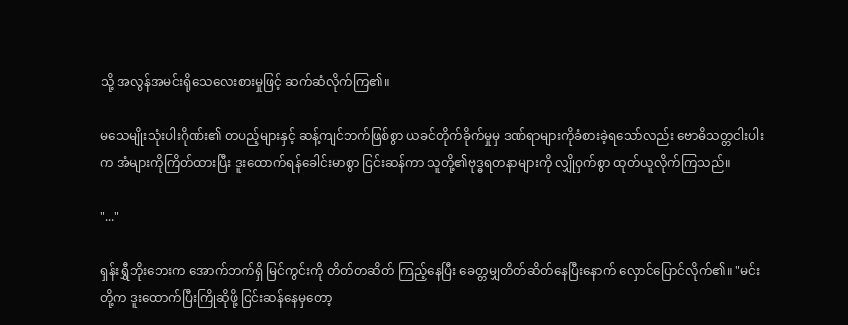သို့ အလွန်အမင်းရိုသေလေးစားမှုဖြင့် ဆက်ဆံလိုက်ကြ၏။

မသေမျိုးသုံးပါးဂိုဏ်း၏ တပည့်များနှင့် ဆန့်ကျင်ဘက်ဖြစ်စွာ ယခင်တိုက်ခိုက်မှုမှ ဒဏ်ရာများကိုခံစားခဲ့ရသော်လည်း ဗောဓိသတ္တငါးပါးက အံများကိုကြိတ်ထားပြီး ဒူးထောက်ရန်ခေါင်းမာစွာ ငြင်းဆန်ကာ သူတို့၏ဗုဒ္ဓရတနာများကို လျှိုဝှက်စွာ ထုတ်ယူလိုက်ကြသည်။

"..."

ရှန်းရွှီဘိုးဘေးက အောက်ဘက်ရှိ မြင်ကွင်းကို တိတ်တဆိတ် ကြည့်နေပြီး ခေတ္တမျှတိတ်ဆိတ်နေပြီးနောက် လှောင်ပြောင်လိုက်၏။ "မင်းတို့က ဒူးထောက်ပြီးကြိုဆိုဖို့ ငြင်းဆန်နေမှတော့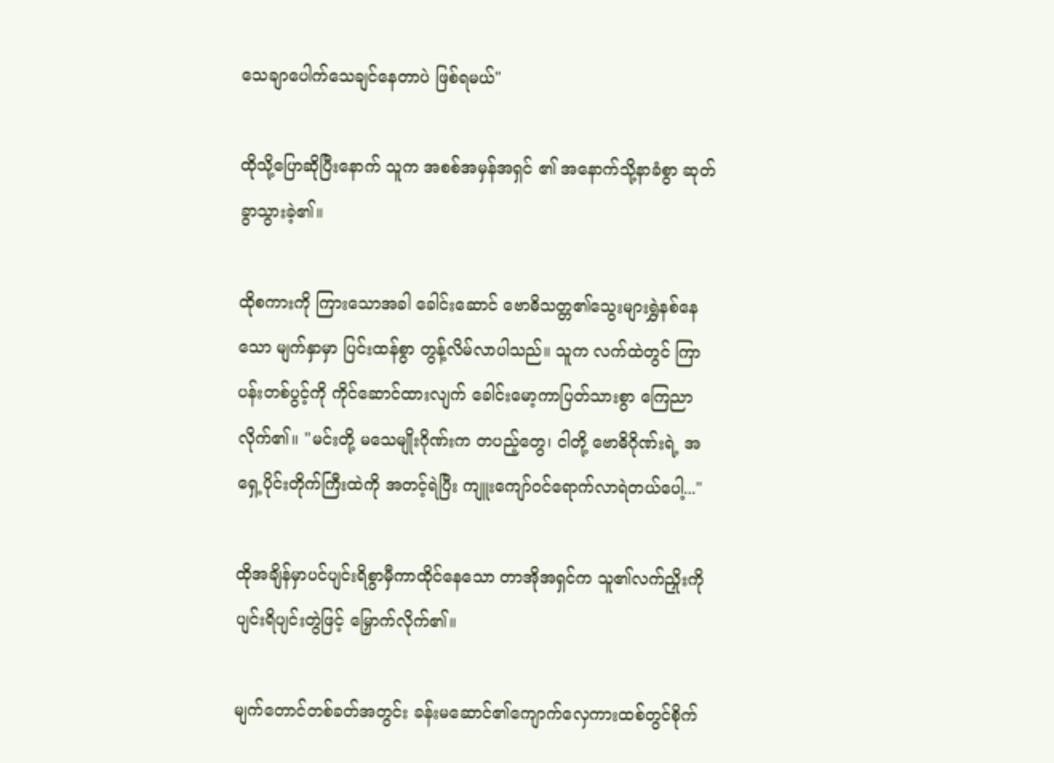သေချာပေါက်သေချင်နေတာပဲ ဖြစ်ရမယ်"

ထိုသို့ပြောဆိုပြီးနောက် သူက အစစ်အမှန်အရှင် ၏ အနောက်သို့နာခံစွာ ဆုတ်ခွာသွားခဲ့၏။

ထိုစကားကို ကြားသောအခါ ခေါင်းဆောင် ဗောဓိသတ္တ၏သွေးများရွှဲနစ်နေသော မျက်နှာမှာ ပြင်းထန်စွာ တွန့်လိမ်လာပါသည်။ သူက လက်ထဲတွင် ကြာပန်းတစ်ပွင့်ကို ကိုင်ဆောင်ထားလျက် ခေါင်းမော့ကာပြတ်သားစွာ ကြေညာလိုက်၏။ "မင်းတို့ မသေမျိုးဂိုဏ်းက တပည့်တွေ၊ ငါတို့ ဗောဓိဂိုဏ်းရဲ့ အရှေ့ပိုင်းတိုက်ကြီးထဲကို အတင့်ရဲပြီး ကျူးကျော်ဝင်ရောက်လာရဲတယ်ပေါ့..."

ထိုအချိန်မှာပင်ပျင်းရိစွာမှီကာထိုင်နေသော တာအိုအရှင်က သူ၏လက်ညှိုးကို ပျင်းရိပျင်းတွဲဖြင့် မြှောက်လိုက်၏။

မျက်တောင်တစ်ခတ်အတွင်း ခန်းမဆောင်၏ကျောက်လှေကားထစ်တွင်စိုက်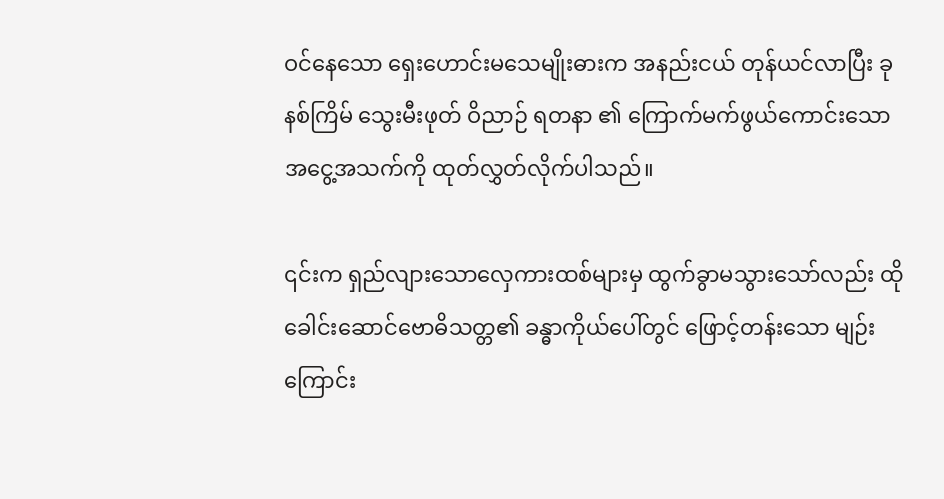ဝင်နေသော ရှေးဟောင်းမသေမျိုးဓားက အနည်းငယ် တုန်ယင်လာပြီး ခုနစ်ကြိမ် သွေးမီးဖုတ် ဝိညာဉ် ရတနာ ၏ ကြောက်မက်ဖွယ်ကောင်းသော အငွေ့အသက်ကို ထုတ်လွှတ်လိုက်ပါသည်။

၎င်းက ရှည်လျားသောလှေကားထစ်များမှ ထွက်ခွာမသွားသော်လည်း ထိုခေါင်းဆောင်ဗောဓိသတ္တ၏ ခန္ဓာကိုယ်ပေါ်တွင် ဖြောင့်တန်းသော မျဉ်းကြောင်း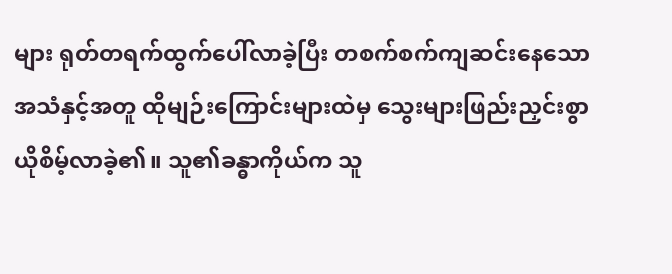များ ရုတ်တရက်ထွက်ပေါ်လာခဲ့ပြီး တစက်စက်ကျဆင်းနေသော အသံနှင့်အတူ ထိုမျဉ်းကြောင်းများထဲမှ သွေးများဖြည်းညှင်းစွာ ယိုစိမ့်လာခဲ့၏။ သူ၏ခန္ဓာကိုယ်က သူ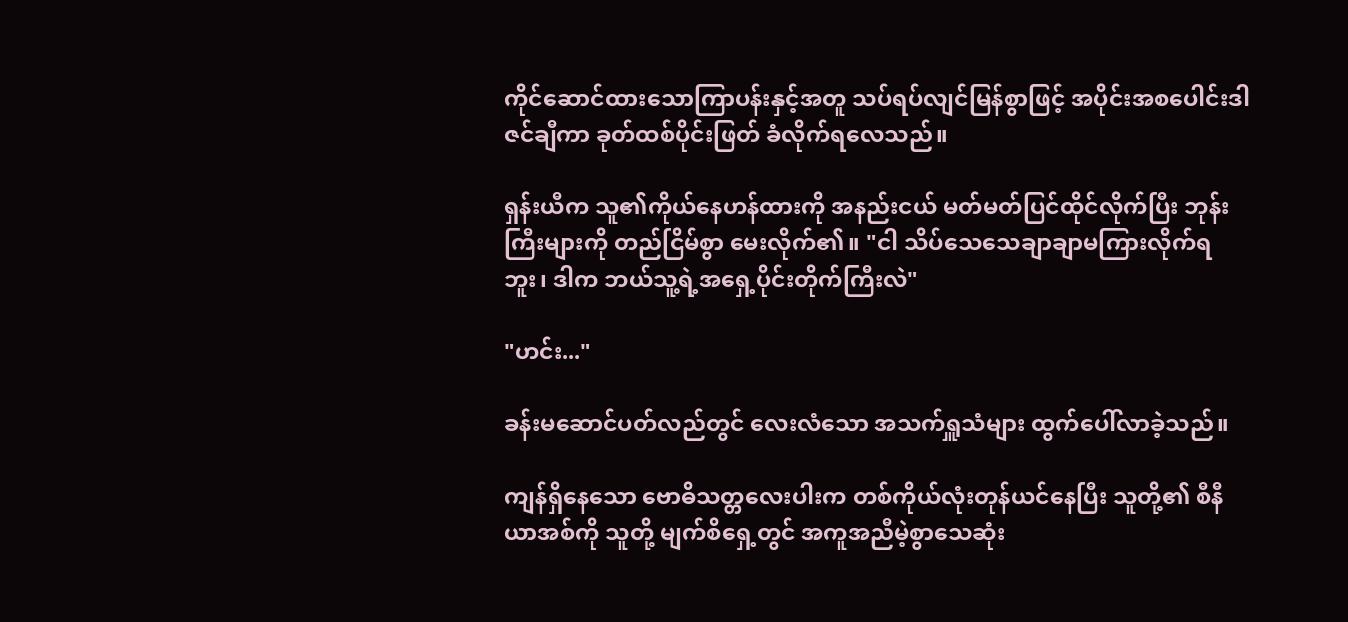ကိုင်ဆောင်ထားသောကြာပန်းနှင့်အတူ သပ်ရပ်လျင်မြန်စွာဖြင့် အပိုင်းအစပေါင်းဒါဇင်ချီကာ ခုတ်ထစ်ပိုင်းဖြတ် ခံလိုက်ရလေသည်။

ရှန်းယီက သူ၏ကိုယ်နေဟန်ထားကို အနည်းငယ် မတ်မတ်ပြင်ထိုင်လိုက်ပြီး ဘုန်းကြီးများကို တည်ငြိမ်စွာ မေးလိုက်၏။ "ငါ သိပ်သေသေချာချာမကြားလိုက်ရဘူး၊ ဒါက ဘယ်သူ့ရဲ့အရှေ့ပိုင်းတိုက်ကြီးလဲ"

"ဟင်း..."

ခန်းမဆောင်ပတ်လည်တွင် လေးလံသော အသက်ရှူသံများ ထွက်ပေါ်လာခဲ့သည်။

ကျန်ရှိနေသော ဗောဓိသတ္တလေးပါးက တစ်ကိုယ်လုံးတုန်ယင်နေပြီး သူတို့၏ စီနီယာအစ်ကို သူတို့ မျက်စိရှေ့တွင် အကူအညီမဲ့စွာသေဆုံး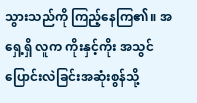သွားသည်ကို ကြည့်နေကြ၏။ အရှေ့ရှိ လူက ကိုးနှင့်ကိုး အသွင်ပြောင်းလဲခြင်းအဆုံးစွန်သို့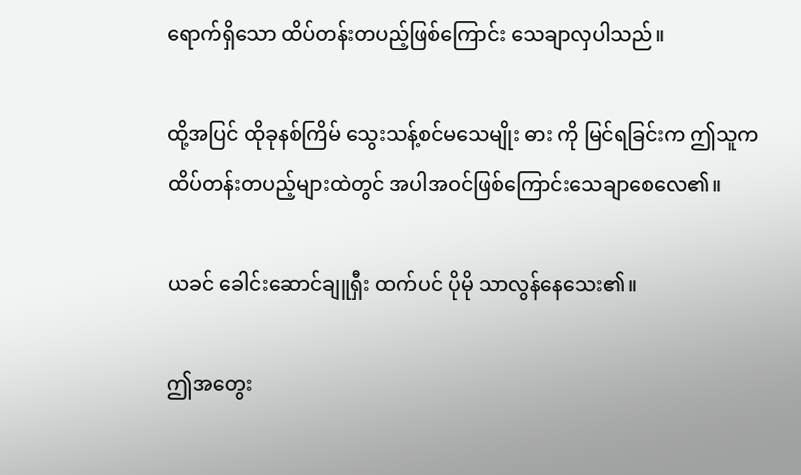ရောက်ရှိသော ထိပ်တန်းတပည့်ဖြစ်ကြောင်း သေချာလှပါသည်။

ထို့အပြင် ထိုခုနစ်ကြိမ် သွေးသန့်စင်မသေမျိုး ဓား ကို မြင်ရခြင်းက ဤသူက ထိပ်တန်းတပည့်များထဲတွင် အပါအဝင်ဖြစ်ကြောင်းသေချာစေလေ၏။

ယခင် ခေါင်းဆောင်ချူရှီး ထက်ပင် ပိုမို သာလွန်နေသေး၏။

ဤအတွေး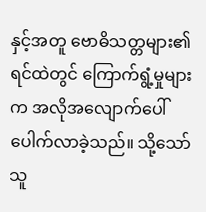နှင့်အတူ ဗောဓိသတ္တများ၏ ရင်ထဲတွင် ကြောက်ရွံ့မှုများက အလိုအလျောက်ပေါ်ပေါက်လာခဲ့သည်။ သို့သော် သူ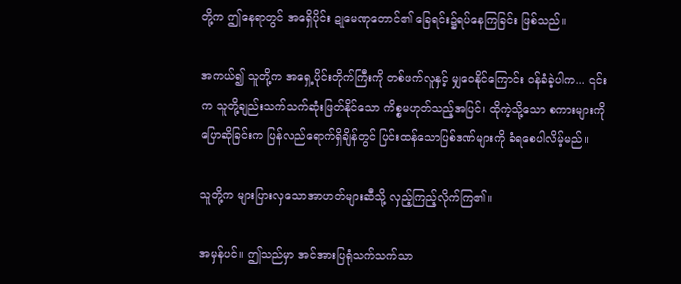တို့က ဤနေရာတွင် အရှေိပိုင်း ဍုမေဏုတောင်၏ ခြေရင်း၌ရပ်နေကြခြင်း ဖြစ်သည်။

အကယ်၍ သူတို့က အရှေ့ပိုင်းတိုက်ကြီးကို တစ်ဖက်လူနှင့် မျှဝေနိုင်ကြောင်း ဝန်ခံခဲ့ပါက... ၎င်းက သူတို့ချည်းသက်သက်ဆုံးဖြတ်နိုင်သော ကိစ္စမဟုတ်သည့်အပြင်၊ ထိုကဲ့သို့သော စကားများကိုပြောဆိုခြင်းက ပြန်လည်ရောက်ရှိချိန်တွင် ပြင်းထန်သောပြစ်ဒဏ်များကို ခံရစေပါလိမ့်မည်။

သူတို့က များပြားလှသောအာဟတ်များဆီသို့ လှည့်ကြည့်လိုက်ကြ၏။

အမှန်ပင်။ ဤသည်မှာ အင်အားပြရုံသက်သက်သာ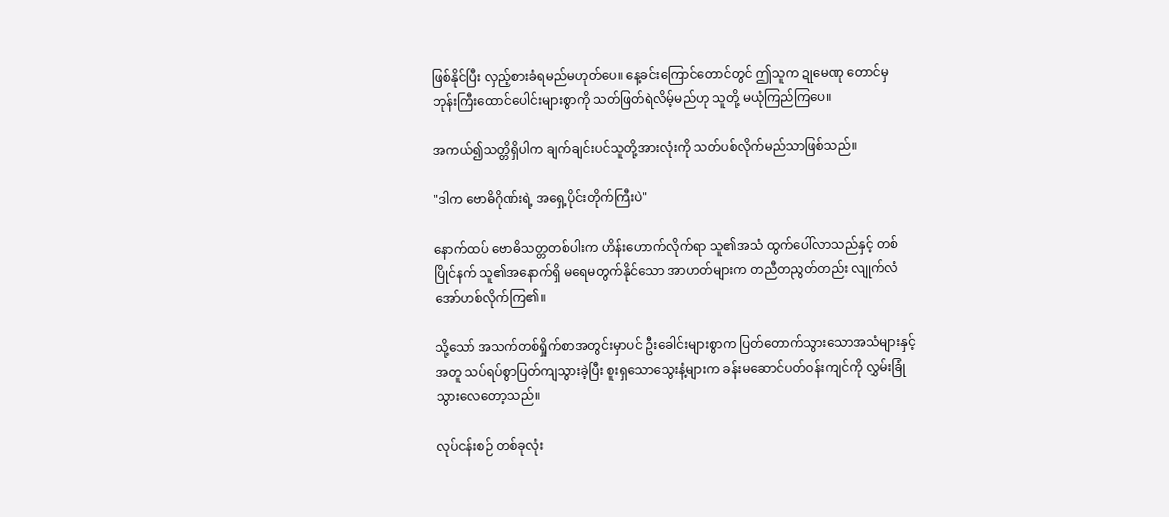ဖြစ်နိုင်ပြီး လှည့်စားခံရမည်မဟုတ်ပေ။ နေ့ခင်းကြောင်တောင်တွင် ဤသူက ဍုမေဏု တောင်မှ ဘုန်းကြီးထောင်ပေါင်းများစွာကို သတ်ဖြတ်ရဲလိမ့်မည်ဟု သူတို့ မယုံကြည်ကြပေ။

အကယ်၍သတ္တိရှိပါက ချက်ချင်းပင်သူတို့အားလုံးကို သတ်ပစ်လိုက်မည်သာဖြစ်သည်။

"ဒါက ဗောဓိဂိုဏ်းရဲ့ အရှေ့ပိုင်းတိုက်ကြီးပဲ"

နောက်ထပ် ဗောဓိသတ္တတစ်ပါးက ဟိန်းဟောက်လိုက်ရာ သူ၏အသံ ထွက်ပေါ်လာသည်နှင့် တစ်ပြိုင်နက် သူ၏အနောက်ရှိ မရေမတွက်နိုင်သော အာဟတ်များက တညီတညွတ်တည်း လျုက်လံအော်ဟစ်လိုက်ကြ၏။

သို့သော် အသက်တစ်ရှိုက်စာအတွင်းမှာပင် ဦးခေါင်းများစွာက ပြတ်တောက်သွားသောအသံများနှင့်အတူ သပ်ရပ်စွာပြတ်ကျသွားခဲ့ပြီး စူးရှသောသွေးနံ့များက ခန်းမဆောင်ပတ်ဝန်းကျင်ကို လွှမ်းခြုံသွားလေတော့သည်။

လုပ်ငန်းစဉ် တစ်ခုလုံး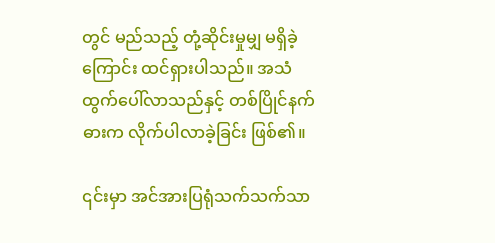တွင် မည်သည့် တုံ့ဆိုင်းမှုမျှ မရှိခဲ့ကြောင်း ထင်ရှားပါသည်။ အသံထွက်ပေါ်လာသည်နှင့် တစ်ပြိုင်နက်ဓားက လိုက်ပါလာခဲ့ခြင်း ဖြစ်၏။

၎င်းမှာ အင်အားပြရုံသက်သက်သာ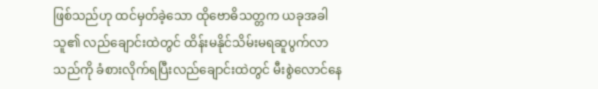ဖြစ်သည်ဟု ထင်မှတ်ခဲ့သော ထိုဗောဓိသတ္တက ယခုအခါ သူ၏ လည်ချောင်းထဲတွင် ထိန်းမနိုင်သိမ်းမရဆူပွက်လာသည်ကို ခံစားလိုက်ရပြီးလည်ချောင်းထဲတွင် မီးစွဲလောင်နေ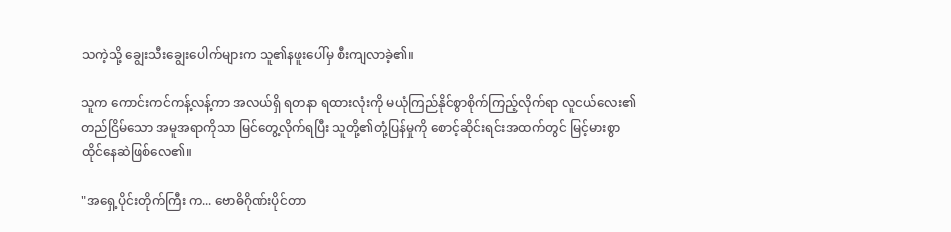သကဲ့သို့ ချွေးသီးချွေးပေါက်များက သူ၏နဖူးပေါ်မှ စီးကျလာခဲ့၏။

သူက ကောင်းကင်ကန့်လန့်ကာ အလယ်ရှိ ရတနာ ရထားလုံးကို မယုံကြည်နိုင်စွာစိုက်ကြည့်လိုက်ရာ လူငယ်လေး၏တည်ငြိမ်သော အမူအရာကိုသာ မြင်တွေ့လိုက်ရပြီး သူတို့၏တုံ့ပြန်မှုကို စောင့်ဆိုင်းရင်းအထက်တွင် မြင့်မားစွာ ထိုင်နေဆဲဖြစ်လေ၏။

"အရှေ့ပိုင်းတိုက်ကြီး က... ဗောဓိဂိုဏ်းပိုင်တာ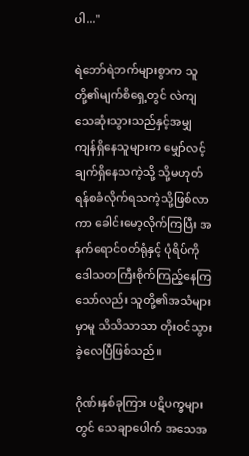ပါ..."

ရဲဘော်ရဲဘက်များစွာက သူတို့၏မျက်စိရှေ့တွင် လဲကျသေဆုံးသွားသည်နှင့်အမျှ ကျန်ရှိနေသူများက မျှော်လင့်ချက်ရှိနေသကဲ့သို့ သို့မဟုတ် ရန်စခံလိုက်ရသကဲ့သို့ဖြစ်လာကာ ခေါင်းမော့လိုက်ကြပြီး အနက်ရောင်ဝတ်ရုံနှင့် ပုံရိပ်ကို ဒေါသတကြီးစိုက်ကြည့်နေကြသော်လည်း သူတို့၏အသံများမှာမူ သိသိသာသာ တိုးဝင်သွားခဲ့လေပြီဖြစ်သည်။

ဂိုဏ်းနှစ်ခုကြား ပဋိပက္ခများတွင် သေချာပေါက် အသေအ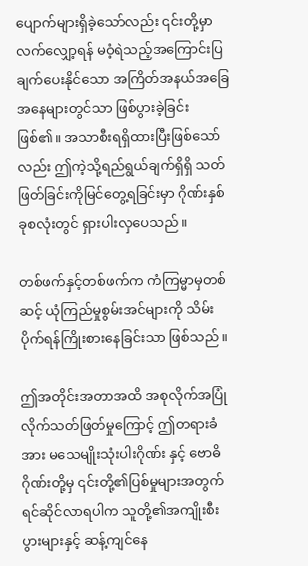ပျောက်များရှိခဲ့သော်လည်း ၎င်းတို့မှာ လက်လျှော့ရန် မဝံ့ရဲသည့်အကြောင်းပြချက်ပေးနိုင်သော အကြိတ်အနယ်အခြေအနေများတွင်သာ ဖြစ်ပွားခဲ့ခြင်း ဖြစ်၏။ အသာစီးရရှိထားပြီးဖြစ်သော်လည်း ဤကဲ့သို့ရည်ရွယ်ချက်ရှိရှိ သတ်ဖြတ်ခြင်းကိုမြင်တွေ့ရခြင်းမှာ ဂိုဏ်းနှစ်ခုစလုံးတွင် ရှားပါးလှပေသည်။

တစ်ဖက်နှင့်တစ်ဖက်က ကံကြမ္မာမှတစ်ဆင့် ယုံကြည်မှုစွမ်းအင်များကို သိမ်းပိုက်ရန်ကြိုးစားနေခြင်းသာ ဖြစ်သည်။

ဤအတိုင်းအတာအထိ အစုလိုက်အပြုံလိုက်သတ်ဖြတ်မှုကြောင့် ဤတရားခံအား မသေမျိုးသုံးပါးဂိုဏ်း နှင့် ဗောဓိဂိုဏ်းတို့မှ ၎င်းတို့၏ပြစ်မှုများအတွက် ရင်ဆိုင်လာရပါက သူတို့၏အကျိုးစီးပွားများနှင့် ဆန့်ကျင်နေ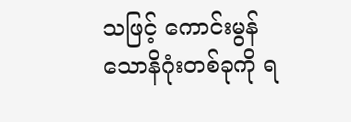သဖြင့် ကောင်းမွန်သောနိဂုံးတစ်ခုကို ရ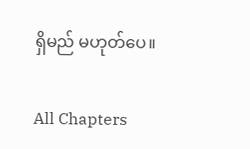ရှိမည် မဟုတ်ပေ။

All Chapters